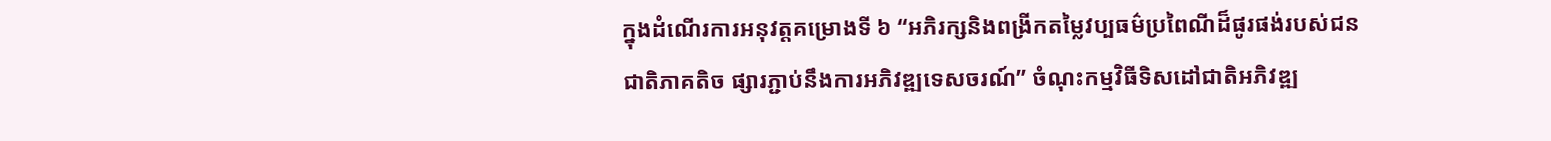ក្នុងដំណើរការអនុវត្តគម្រោងទី ៦ “អភិរក្សនិងពង្រីកតម្លៃវប្បធម៌ប្រពៃណីដ៏ផូរផង់របស់ជនជាតិភាគតិច ផ្សារភ្ជាប់នឹងការអភិវឌ្ឍទេសចរណ៍” ចំណុះកម្មវិធីទិសដៅជាតិអភិវឌ្ឍ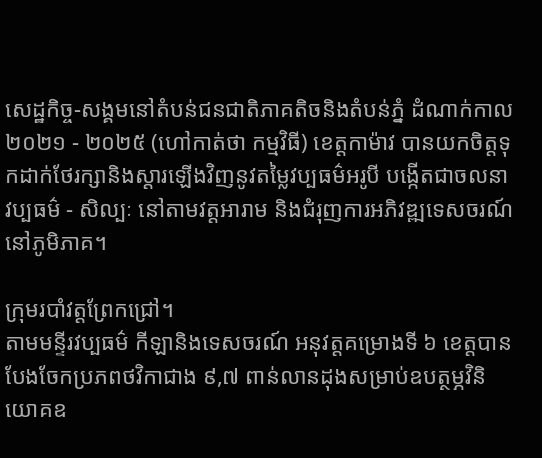សេដ្ឋកិច្ច-សង្គមនៅតំបន់ជនជាតិភាគតិចនិងតំបន់ភ្នំ ដំណាក់កាល ២០២១ - ២០២៥ (ហៅកាត់ថា កម្មវិធី) ខេត្តកាម៉ាវ បានយកចិត្តទុកដាក់ថែរក្សានិងស្ដារឡើងវិញនូវតម្លៃវប្បធម៌អរូបី បង្កើតជាចលនាវប្បធម៌ - សិល្បៈ នៅតាមវត្តអារាម និងជំរុញការអភិវឌ្ឍទេសចរណ៍នៅភូមិភាគ។

ក្រុមរបាំវត្តព្រែកជ្រៅ។
តាមមន្ទីរវប្បធម៌ កីឡានិងទេសចរណ៍ អនុវត្តគម្រោងទី ៦ ខេត្តបានបែងចែកប្រភពថវិកាជាង ៩,៧ ពាន់លានដុងសម្រាប់ឧបត្ថម្ភវិនិយោគឧ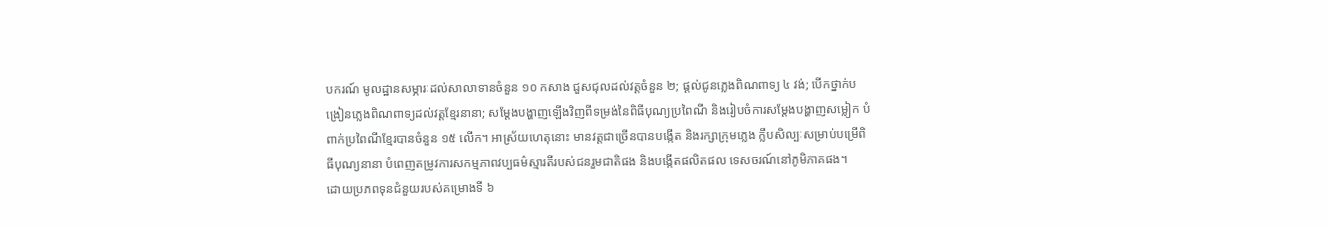បករណ៍ មូលដ្ឋានសម្ភារៈដល់សាលាទានចំនួន ១០ កសាង ជួសជុលដល់វត្តចំនួន ២; ផ្ដល់ជូនភ្លេងពិណពាទ្យ ៤ វង់; បើកថ្នាក់បង្រៀនភ្លេងពិណពាទ្យដល់វត្តខ្មែរនានា; សម្ដែងបង្ហាញឡើងវិញពីទម្រង់នៃពិធីបុណ្យប្រពៃណី និងរៀបចំការសម្ដែងបង្ហាញសម្លៀក បំពាក់ប្រពៃណីខ្មែរបានចំនួន ១៥ លើក។ អាស្រ័យហេតុនោះ មានវត្តជាច្រើនបានបង្កើត និងរក្សាក្រុមភ្លេង ក្លឹបសិល្បៈសម្រាប់បម្រើពិធីបុណ្យនានា បំពេញតម្រូវការសកម្មភាពវប្បធម៌ស្មារតីរបស់ជនរួមជាតិផង និងបង្កើតផលិតផល ទេសចរណ៍នៅភូមិភាគផង។
ដោយប្រភពទុនជំនួយរបស់គម្រោងទី ៦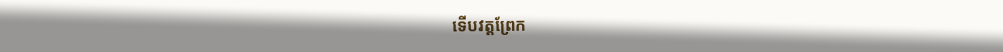ទើបវត្តព្រែក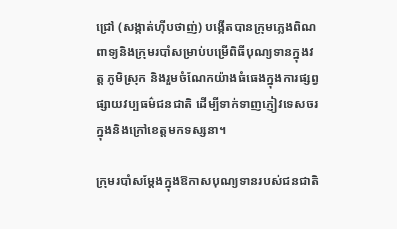ជ្រៅ (សង្កាត់ហ៊ីបថាញ់) បង្កើតបានក្រុមភ្លេងពិណពាទ្យនិងក្រុមរបាំសម្រាប់បម្រើពិធីបុណ្យទានក្នុងវត្ត ភូមិស្រុក និងរួមចំណែកយ៉ាងធំធេងក្នុងការផ្សព្វផ្សាយវប្បធម៌ជនជាតិ ដើម្បីទាក់ទាញភ្ញៀវទេសចរក្នុងនិងក្រៅខេត្តមកទស្សនា។

ក្រុមរបាំសម្ដែងក្នុងឱកាសបុណ្យទានរបស់ជនជាតិ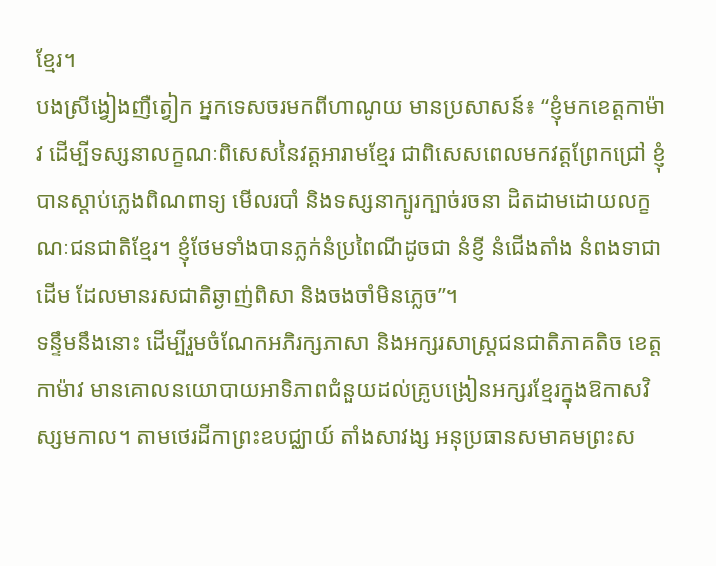ខ្មែរ។
បងស្រីង្វៀងញឺត្វៀក អ្នកទេសចរមកពីហាណូយ មានប្រសាសន៍៖ “ខ្ញុំមកខេត្តកាម៉ាវ ដើម្បីទស្សនាលក្ខណៈពិសេសនៃវត្តអារាមខ្មែរ ជាពិសេសពេលមកវត្តព្រែកជ្រៅ ខ្ញុំបានស្តាប់ភ្លេងពិណពាទ្យ មើលរបាំ និងទស្សនាក្បូរក្បាច់រចនា ដិតដាមដោយលក្ខណៈជនជាតិខ្មែរ។ ខ្ញុំថែមទាំងបានភ្លក់នំប្រពៃណីដូចជា នំខ្ញី នំជើងតាំង នំពងទាជាដើម ដែលមានរសជាតិឆ្ងាញ់ពិសា និងចងចាំមិនភ្លេច”។
ទន្ទឹមនឹងនោះ ដើម្បីរួមចំណែកអភិរក្សភាសា និងអក្សរសាស្រ្តជនជាតិភាគតិច ខេត្តកាម៉ាវ មានគោលនយោបាយអាទិភាពជំនួយដល់គ្រូបង្រៀនអក្សរខ្មែរក្នុងឱកាសវិស្សមកាល។ តាមថេរដីកាព្រះឧបជ្ឈាយ៍ តាំងសាវង្ស អនុប្រធានសមាគមព្រះស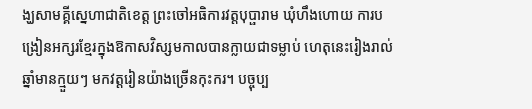ង្ឃសាមគ្គីស្នេហាជាតិខេត្ត ព្រះចៅអធិការវត្តបុប្ផារាម ឃុំហឹងហោយ ការបង្រៀនអក្សរខ្មែរក្នុងឱកាសវិស្សមកាលបានក្លាយជាទម្លាប់ ហេតុនេះរៀងរាល់ឆ្នាំមានក្មួយៗ មកវត្តរៀនយ៉ាងច្រើនកុះករ។ បច្ចុប្ប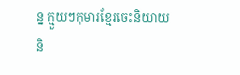ន្ន ក្មួយៗកុមារខ្មែរចេះនិយាយនិ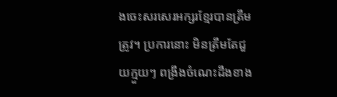ងចេះសរសេរអក្សរខ្មែរបានត្រឹមត្រូវ។ ប្រការនោះ មិនត្រឹមតែជួយក្មួយៗ ពង្រឹងចំណេះដឹងខាង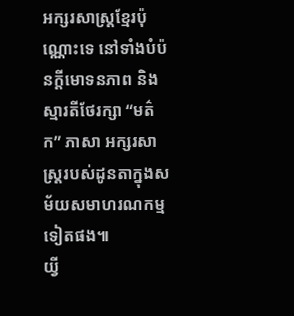អក្សរសាស្រ្តខ្មែរប៉ុណ្ណោះទេ នៅទាំងបំប៉នក្ដីមោទនភាព និងស្មារតីថែរក្សា “មត៌ក” ភាសា អក្សរសាស្រ្តរបស់ដូនតាក្នុងសម័យសមាហរណកម្មទៀតផង៕
យ្វី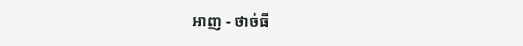អាញ - ថាច់ធី